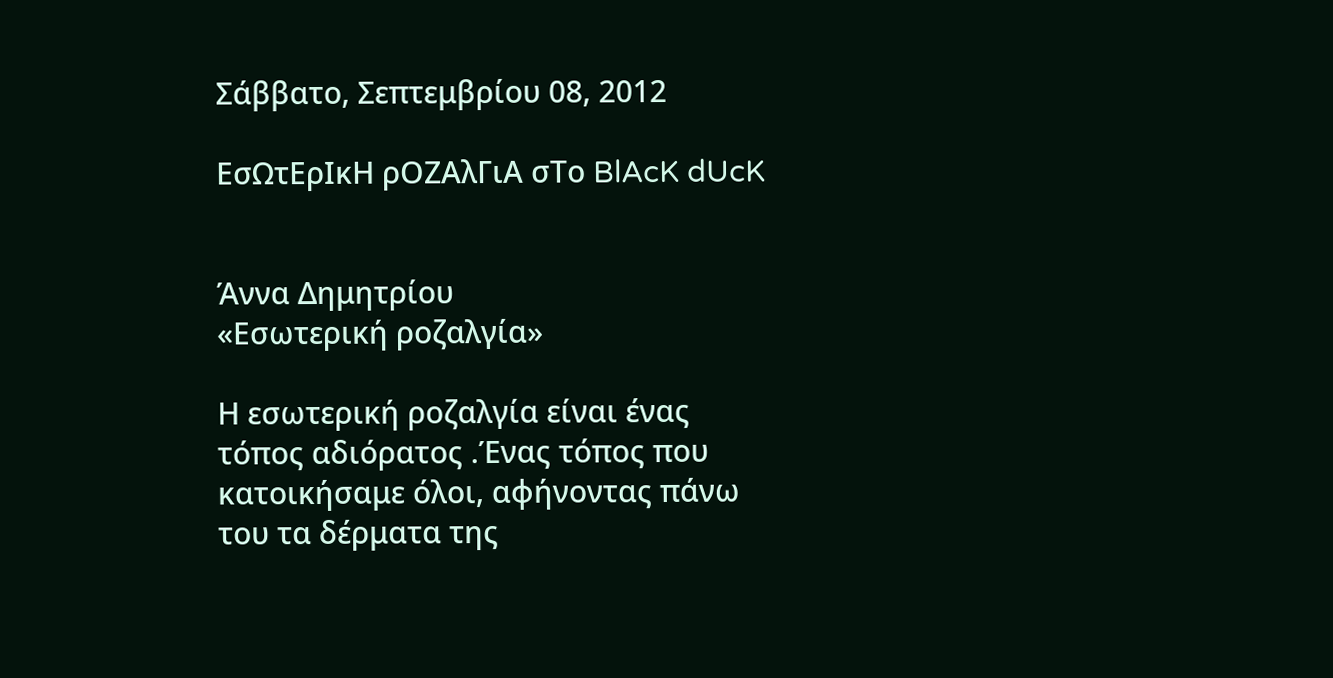Σάββατο, Σεπτεμβρίου 08, 2012

ΕσΩτΕρΙκΗ ρΟΖΑλΓιΑ σΤο BlAcK dUcK


Άννα Δημητρίου
«Εσωτερική ροζαλγία»

Η εσωτερική ροζαλγία είναι ένας τόπος αδιόρατος .Ένας τόπος που κατοικήσαμε όλοι, αφήνοντας πάνω του τα δέρματα της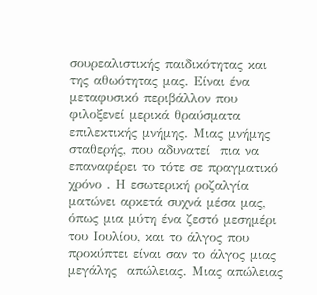σουρεαλιστικής παιδικότητας και της αθωότητας μας. Είναι ένα μεταφυσικό περιβάλλον που φιλοξενεί μερικά θραύσματα επιλεκτικής μνήμης. Μιας μνήμης σταθερής, που αδυνατεί  πια να επαναφέρει το τότε σε πραγματικό χρόνο . Η εσωτερική ροζαλγία ματώνει αρκετά συχνά μέσα μας, όπως μια μύτη ένα ζεστό μεσημέρι του Ιουλίου, και το άλγος που προκύπτει είναι σαν το άλγος μιας μεγάλης  απώλειας. Μιας απώλειας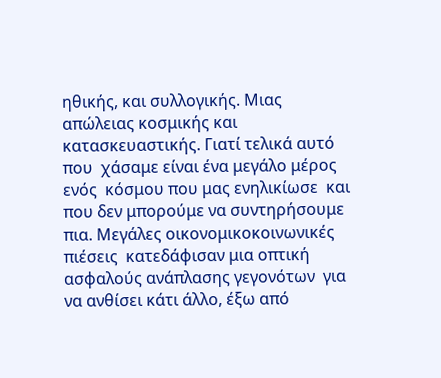ηθικής, και συλλογικής. Μιας απώλειας κοσμικής και κατασκευαστικής. Γιατί τελικά αυτό που  χάσαμε είναι ένα μεγάλο μέρος  ενός  κόσμου που μας ενηλικίωσε  και που δεν μπορούμε να συντηρήσουμε πια. Μεγάλες οικονομικοκοινωνικές πιέσεις  κατεδάφισαν μια οπτική ασφαλούς ανάπλασης γεγονότων  για να ανθίσει κάτι άλλο, έξω από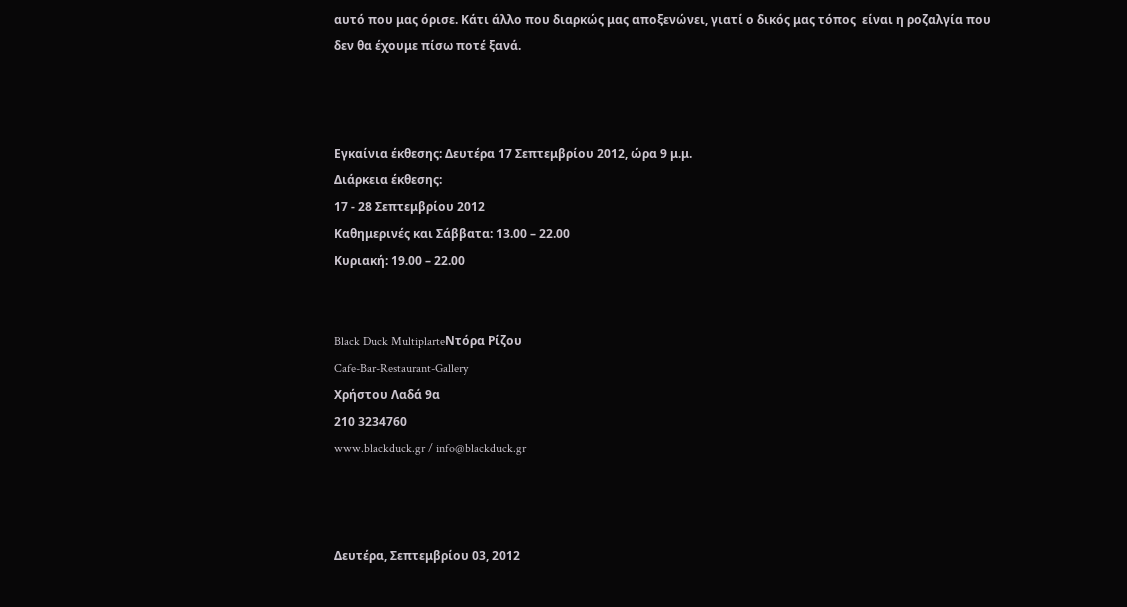αυτό που μας όρισε. Κάτι άλλο που διαρκώς μας αποξενώνει, γιατί ο δικός μας τόπος  είναι η ροζαλγία που δεν θα έχουμε πίσω ποτέ ξανά.



Εγκαίνια έκθεσης: Δευτέρα 17 Σεπτεμβρίου 2012, ώρα 9 μ.μ.
Διάρκεια έκθεσης:
17 - 28 Σεπτεμβρίου 2012
Καθημερινές και Σάββατα: 13.00 – 22.00
Κυριακή: 19.00 – 22.00


Black Duck MultiplarteΝτόρα Ρίζου
Cafe-Bar-Restaurant-Gallery
Χρήστου Λαδά 9α
210 3234760
www.blackduck.gr / info@blackduck.gr



Δευτέρα, Σεπτεμβρίου 03, 2012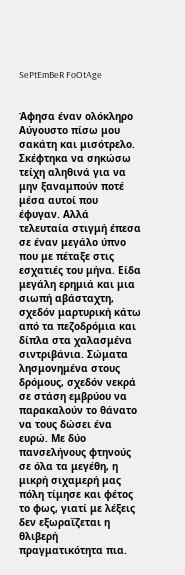SePtEmBeR FoOtAge


Άφησα έναν ολόκληρο Αύγουστο πίσω μου σακάτη και μισότρελο. Σκέφτηκα να σηκώσω τείχη αληθινά για να μην ξαναμπούν ποτέ μέσα αυτοί που έφυγαν. Αλλά τελευταία στιγμή έπεσα σε έναν μεγάλο ύπνο που με πέταξε στις εσχατιές του μήνα. Είδα μεγάλη ερημιά και μια σιωπή αβάσταχτη, σχεδόν μαρτυρική κάτω από τα πεζοδρόμια και δίπλα στα χαλασμένα σιντριβάνια. Σώματα λησμονημένα στους δρόμους, σχεδόν νεκρά σε στάση εμβρύου να παρακαλούν το θάνατο να τους δώσει ένα ευρώ. Με δύο πανσελήνους φτηνούς σε όλα τα μεγέθη, η μικρή σιχαμερή μας πόλη τίμησε και φέτος το φως, γιατί με λέξεις δεν εξωραΐζεται η θλιβερή πραγματικότητα πια.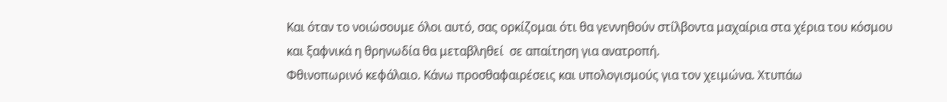Και όταν το νοιώσουμε όλοι αυτό, σας ορκίζομαι ότι θα γεννηθούν στίλβοντα μαχαίρια στα χέρια του κόσμου και ξαφνικά η θρηνωδία θα μεταβληθεί  σε απαίτηση για ανατροπή.
Φθινοπωρινό κεφάλαιο. Κάνω προσθαφαιρέσεις και υπολογισμούς για τον χειμώνα. Χτυπάω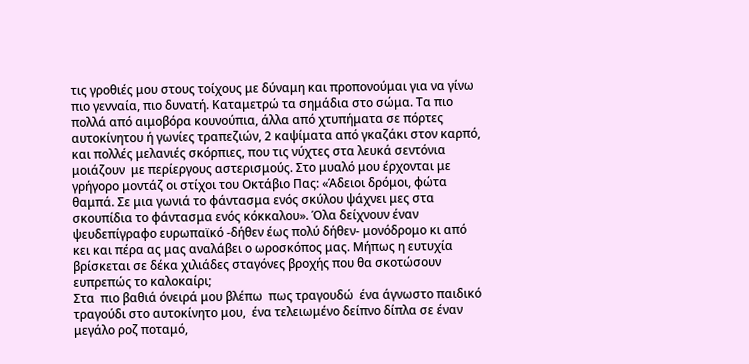τις γροθιές μου στους τοίχους με δύναμη και προπονούμαι για να γίνω πιο γενναία, πιο δυνατή. Καταμετρώ τα σημάδια στο σώμα. Τα πιο πολλά από αιμοβόρα κουνούπια, άλλα από χτυπήματα σε πόρτες αυτοκίνητου ή γωνίες τραπεζιών, 2 καψίματα από γκαζάκι στον καρπό, και πολλές μελανιές σκόρπιες, που τις νύχτες στα λευκά σεντόνια μοιάζουν  με περίεργους αστερισμούς. Στο μυαλό μου έρχονται με γρήγορο μοντάζ οι στίχοι του Οκτάβιο Πας: «Άδειοι δρόμοι, φώτα θαμπά. Σε μια γωνιά το φάντασμα ενός σκύλου ψάχνει μες στα σκουπίδια το φάντασμα ενός κόκκαλου». Όλα δείχνουν έναν ψευδεπίγραφο ευρωπαϊκό -δήθεν έως πολύ δήθεν- μονόδρομο κι από κει και πέρα ας μας αναλάβει ο ωροσκόπος μας. Μήπως η ευτυχία βρίσκεται σε δέκα χιλιάδες σταγόνες βροχής που θα σκοτώσουν ευπρεπώς το καλοκαίρι;
Στα  πιο βαθιά όνειρά μου βλέπω  πως τραγουδώ  ένα άγνωστο παιδικό τραγούδι στο αυτοκίνητο μου,  ένα τελειωμένο δείπνο δίπλα σε έναν μεγάλο ροζ ποταμό,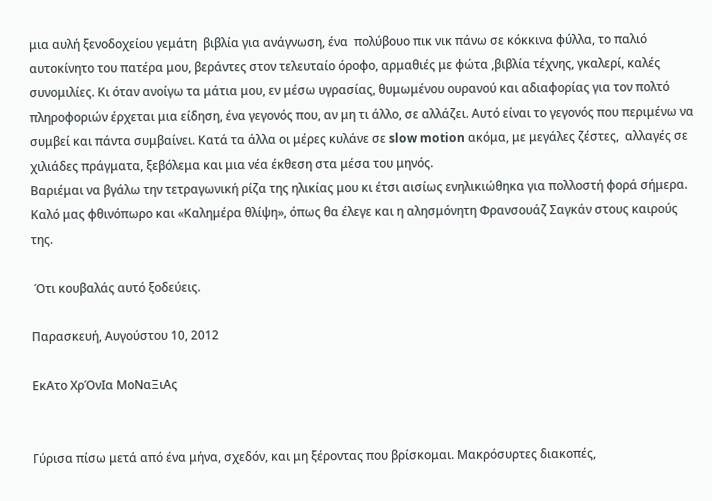μια αυλή ξενοδοχείου γεμάτη  βιβλία για ανάγνωση, ένα  πολύβουο πικ νικ πάνω σε κόκκινα φύλλα, το παλιό αυτοκίνητο του πατέρα μου, βεράντες στον τελευταίο όροφο, αρμαθιές με φώτα ,βιβλία τέχνης, γκαλερί, καλές συνομιλίες. Κι όταν ανοίγω τα μάτια μου, εν μέσω υγρασίας, θυμωμένου ουρανού και αδιαφορίας για τον πολτό πληροφοριών έρχεται μια είδηση, ένα γεγονός που, αν μη τι άλλο, σε αλλάζει. Αυτό είναι το γεγονός που περιμένω να συμβεί και πάντα συμβαίνει. Κατά τα άλλα οι μέρες κυλάνε σε slow motion ακόμα, με μεγάλες ζέστες,  αλλαγές σε χιλιάδες πράγματα, ξεβόλεμα και μια νέα έκθεση στα μέσα του μηνός.
Βαριέμαι να βγάλω την τετραγωνική ρίζα της ηλικίας μου κι έτσι αισίως ενηλικιώθηκα για πολλοστή φορά σήμερα. Καλό μας φθινόπωρο και «Καλημέρα θλίψη», όπως θα έλεγε και η αλησμόνητη Φρανσουάζ Σαγκάν στους καιρούς της.

 Ότι κουβαλάς αυτό ξοδεύεις.

Παρασκευή, Αυγούστου 10, 2012

EκΑτο ΧρΌνΙα ΜοΝαΞιΑς


Γύρισα πίσω μετά από ένα μήνα, σχεδόν, και μη ξέροντας που βρίσκομαι. Μακρόσυρτες διακοπές,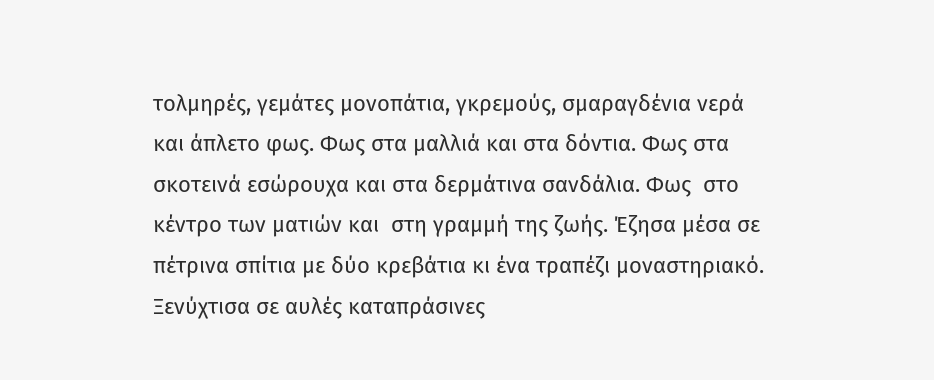τολμηρές, γεμάτες μονοπάτια, γκρεμούς, σμαραγδένια νερά και άπλετο φως. Φως στα μαλλιά και στα δόντια. Φως στα σκοτεινά εσώρουχα και στα δερμάτινα σανδάλια. Φως  στο κέντρο των ματιών και  στη γραμμή της ζωής. Έζησα μέσα σε πέτρινα σπίτια με δύο κρεβάτια κι ένα τραπέζι μοναστηριακό. Ξενύχτισα σε αυλές καταπράσινες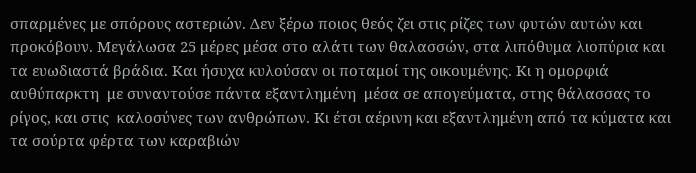σπαρμένες με σπόρους αστεριών. Δεν ξέρω ποιος θεός ζει στις ρίζες των φυτών αυτών και προκόβουν. Μεγάλωσα 25 μέρες μέσα στο αλάτι των θαλασσών, στα λιπόθυμα λιοπύρια και τα ευωδιαστά βράδια. Και ήσυχα κυλούσαν οι ποταμοί της οικουμένης. Κι η ομορφιά αυθύπαρκτη  με συναντούσε πάντα εξαντλημένη  μέσα σε απογεύματα, στης θάλασσας το ρίγος, και στις  καλοσύνες των ανθρώπων. Κι έτσι αέρινη και εξαντλημένη από τα κύματα και τα σούρτα φέρτα των καραβιών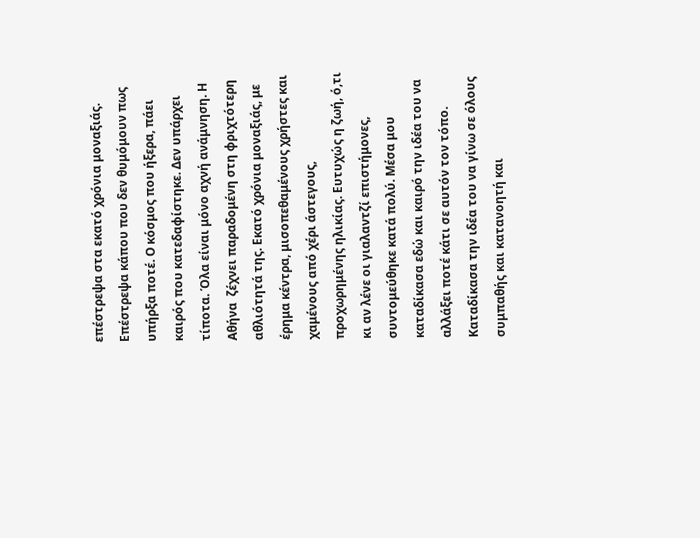επέστρεψα στα εκατό χρόνια μοναξιάς. Επέστρεψα κάπου που δεν θυμόμουν πως υπήρξα ποτέ. Ο κόσμος που ήξερα, πάει καιρός που κατεδαφίστηκε. Δεν υπάρχει τίποτα. Όλα είναι μόνο αχνή ανάμνηση. Η Αθήνα  ζέχνει παραδομένη στη φριχτότερη αθλιότητά της. Εκατό χρόνια μοναξιάς, με έρημα κέντρα, μισοπεθαμένους χρήστες και χαμένους από χέρι άστεγους, προχωρημένης ηλικίας. Ευτυχώς η ζωή, ό,τι κι αν λένε οι γιαλαντζί επιστήμονες, συντομεύθηκε κατά πολύ. Μέσα μου καταδίκασα εδώ και καιρό την ιδέα του να αλλάξει ποτέ κάτι σε αυτόν τον τόπο. Καταδίκασα την ιδέα του να γίνω σε όλους συμπαθής και κατανοητή και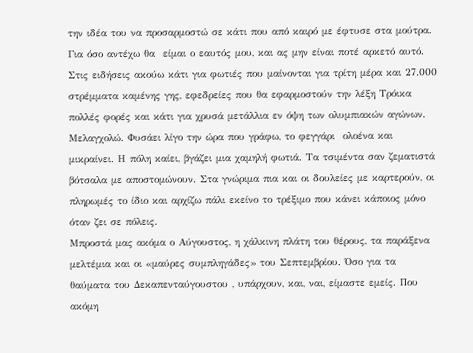την ιδέα του να προσαρμοστώ σε κάτι που από καιρό με έφτυσε στα μούτρα. Για όσο αντέχω θα  είμαι ο εαυτός μου, και ας μην είναι ποτέ αρκετό αυτό. Στις ειδήσεις ακούω κάτι για φωτιές που μαίνονται για τρίτη μέρα και 27.000 στρέμματα καμένης γης, εφεδρείες που θα εφαρμοστούν την λέξη Τρόικα πολλές φορές και κάτι για χρυσά μετάλλια εν όψη των ολυμπιακών αγώνων. Μελαγχολώ. Φυσάει λίγο την ώρα που γράφω, το φεγγάρι  ολοένα και μικραίνει. Η πόλη καίει, βγάζει μια χαμηλή φωτιά. Τα τσιμέντα σαν ζεματιστά βότσαλα με αποστομώνουν. Στα γνώριμα πια και οι δουλείες με καρτερούν, οι πληρωμές το ίδιο και αρχίζω πάλι εκείνο το τρέξιμο που κάνει κάποιος μόνο όταν ζει σε πόλεις.
Μπροστά μας ακόμα ο Αύγουστος, η χάλκινη πλάτη του θέρους, τα παράξενα μελτέμια και οι «μαύρες συμπληγάδες» του Σεπτεμβρίου. Όσο για τα θαύματα του Δεκαπενταύγουστου , υπάρχουν, και, ναι, είμαστε εμείς. Που ακόμη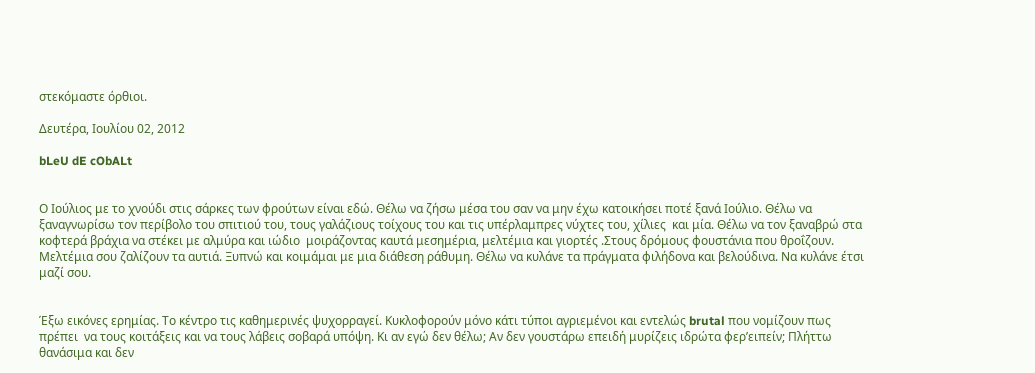στεκόμαστε όρθιοι.

Δευτέρα, Ιουλίου 02, 2012

bLeU dE cObALt


Ο Ιούλιος με το χνούδι στις σάρκες των φρούτων είναι εδώ. Θέλω να ζήσω μέσα του σαν να μην έχω κατοικήσει ποτέ ξανά Ιούλιο. Θέλω να ξαναγνωρίσω τον περίβολο του σπιτιού του, τους γαλάζιους τοίχους του και τις υπέρλαμπρες νύχτες του, χίλιες  και μία. Θέλω να τον ξαναβρώ στα κοφτερά βράχια να στέκει με αλμύρα και ιώδιο  μοιράζοντας καυτά μεσημέρια, μελτέμια και γιορτές .Στους δρόμους φουστάνια που θροΐζουν. Μελτέμια σου ζαλίζουν τα αυτιά. Ξυπνώ και κοιμάμαι με μια διάθεση ράθυμη. Θέλω να κυλάνε τα πράγματα φιλήδονα και βελούδινα. Να κυλάνε έτσι μαζί σου.


Έξω εικόνες ερημίας. Το κέντρο τις καθημερινές ψυχορραγεί. Κυκλοφορούν μόνο κάτι τύποι αγριεμένοι και εντελώς brutal που νομίζουν πως πρέπει  να τους κοιτάξεις και να τους λάβεις σοβαρά υπόψη. Κι αν εγώ δεν θέλω; Αν δεν γουστάρω επειδή μυρίζεις ιδρώτα φερ’ειπείν; Πλήττω θανάσιμα και δεν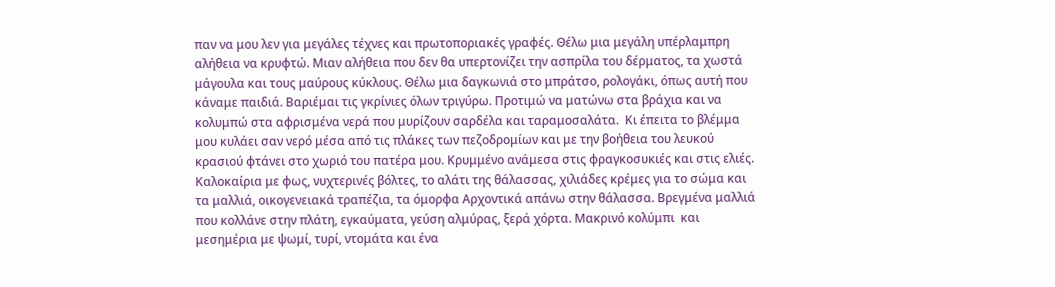παν να μου λεν για μεγάλες τέχνες και πρωτοποριακές γραφές. Θέλω μια μεγάλη υπέρλαμπρη αλήθεια να κρυφτώ. Μιαν αλήθεια που δεν θα υπερτονίζει την ασπρίλα του δέρματος, τα χωστά μάγουλα και τους μαύρους κύκλους. Θέλω μια δαγκωνιά στο μπράτσο, ρολογάκι, όπως αυτή που κάναμε παιδιά. Βαριέμαι τις γκρίνιες όλων τριγύρω. Προτιμώ να ματώνω στα βράχια και να κολυμπώ στα αφρισμένα νερά που μυρίζουν σαρδέλα και ταραμοσαλάτα.  Κι έπειτα το βλέμμα μου κυλάει σαν νερό μέσα από τις πλάκες των πεζοδρομίων και με την βοήθεια του λευκού κρασιού φτάνει στο χωριό του πατέρα μου. Κρυμμένο ανάμεσα στις φραγκοσυκιές και στις ελιές. Καλοκαίρια με φως, νυχτερινές βόλτες, το αλάτι της θάλασσας, χιλιάδες κρέμες για το σώμα και τα μαλλιά, οικογενειακά τραπέζια, τα όμορφα Αρχοντικά απάνω στην θάλασσα. Βρεγμένα μαλλιά που κολλάνε στην πλάτη, εγκαύματα, γεύση αλμύρας, ξερά χόρτα. Μακρινό κολύμπι  και μεσημέρια με ψωμί, τυρί, ντομάτα και ένα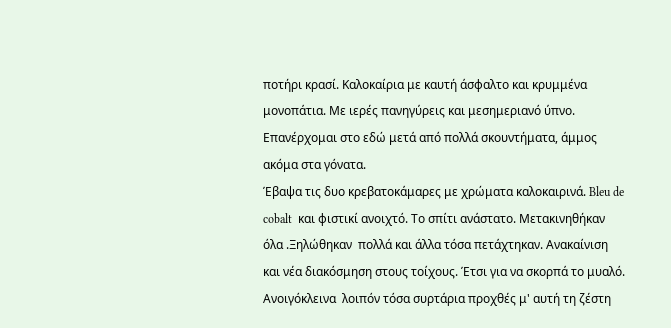ποτήρι κρασί. Καλοκαίρια με καυτή άσφαλτο και κρυμμένα μονοπάτια. Με ιερές πανηγύρεις και μεσημεριανό ύπνο. Επανέρχομαι στο εδώ μετά από πολλά σκουντήματα, άμμος ακόμα στα γόνατα.
Έβαψα τις δυο κρεβατοκάμαρες με χρώματα καλοκαιρινά. Bleu de cobalt  και φιστικί ανοιχτό. Το σπίτι ανάστατο. Μετακινηθήκαν όλα .Ξηλώθηκαν  πολλά και άλλα τόσα πετάχτηκαν. Ανακαίνιση και νέα διακόσμηση στους τοίχους. Έτσι για να σκορπά το μυαλό. Ανοιγόκλεινα  λοιπόν τόσα συρτάρια προχθές μ' αυτή τη ζέστη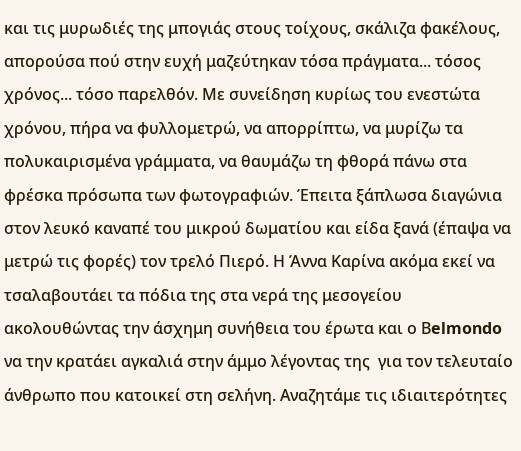και τις μυρωδιές της μπογιάς στους τοίχους, σκάλιζα φακέλους, απορούσα πού στην ευχή μαζεύτηκαν τόσα πράγματα... τόσος χρόνος... τόσο παρελθόν. Με συνείδηση κυρίως του ενεστώτα χρόνου, πήρα να φυλλομετρώ, να απορρίπτω, να μυρίζω τα πολυκαιρισμένα γράμματα, να θαυμάζω τη φθορά πάνω στα φρέσκα πρόσωπα των φωτογραφιών. Έπειτα ξάπλωσα διαγώνια στον λευκό καναπέ του μικρού δωματίου και είδα ξανά (έπαψα να μετρώ τις φορές) τον τρελό Πιερό. Η Άννα Καρίνα ακόμα εκεί να τσαλαβουτάει τα πόδια της στα νερά της μεσογείου ακολουθώντας την άσχημη συνήθεια του έρωτα και ο Βelmondo να την κρατάει αγκαλιά στην άμμο λέγοντας της  για τον τελευταίο άνθρωπο που κατοικεί στη σελήνη. Αναζητάμε τις ιδιαιτερότητες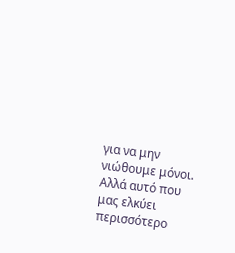για να μην νιώθουμε μόνοι. Αλλά αυτό που μας ελκύει περισσότερο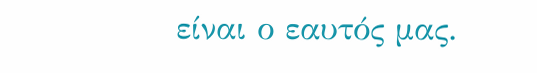είναι ο εαυτός μας.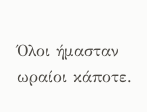Όλοι ήμασταν ωραίοι κάποτε.